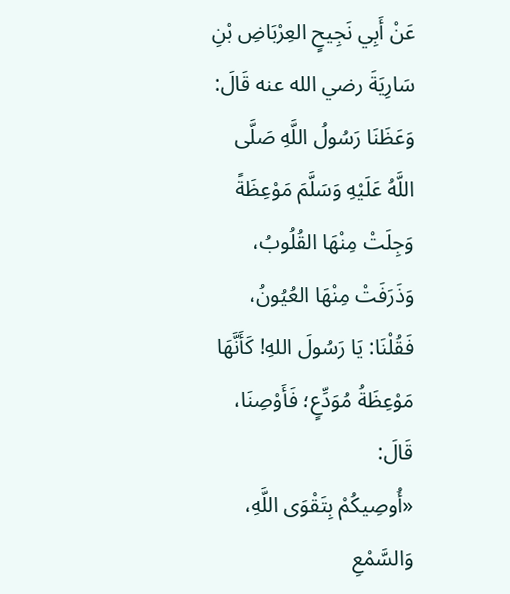عَنْ أَبِي نَجِيحٍ العِرْبَاضِ بْنِ سَارِيَةَ رضي الله عنه قَالَ: وَعَظَنَا رَسُولُ اللَّهِ صَلَّى اللَّهُ عَلَيْهِ وَسَلَّمَ مَوْعِظَةً وَجِلَتْ مِنْهَا القُلُوبُ، وَذَرَفَتْ مِنْهَا العُيُونُ، فَقُلْنَا: يَا رَسُولَ اللهِ! كَأَنَّهَا مَوْعِظَةُ مُوَدِّعٍ؛ فَأَوْصِنَا، قَالَ:
«أُوصِيكُمْ بِتَقْوَى اللَّهِ، وَالسَّمْعِ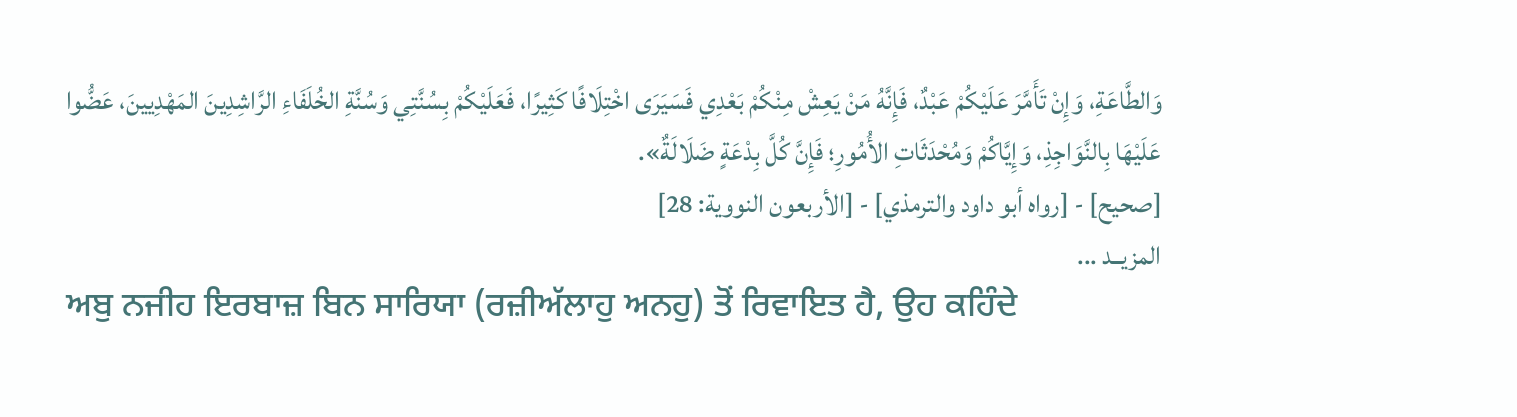وَالطَّاعَةِ، وَإِنْ تَأَمَّرَ عَلَيْكُمْ عَبْدٌ، فَإِنَّهُ مَنْ يَعِشْ مِنْكُمْ بَعْدِي فَسَيَرَى اخْتِلَافًا كَثِيرًا، فَعَلَيْكُمْ بِسُنَّتِي وَسُنَّةِ الخُلَفَاءِ الرَّاشِدِينَ المَهْدِيينَ، عَضُّوا عَلَيْهَا بِالنَّوَاجِذِ، وَإِيَّاكُمْ وَمُحْدَثَاتِ الأُمُورِ؛ فَإِنَّ كُلَّ بِدْعَةٍ ضَلَالَةٌ».
[صحيح] - [رواه أبو داود والترمذي] - [الأربعون النووية: 28]
المزيــد ...
ਅਬੁ ਨਜੀਹ ਇਰਬਾਜ਼ ਬਿਨ ਸਾਰਿਯਾ (ਰਜ਼ੀਅੱਲਾਹੁ ਅਨਹੁ) ਤੋਂ ਰਿਵਾਇਤ ਹੈ, ਉਹ ਕਹਿੰਦੇ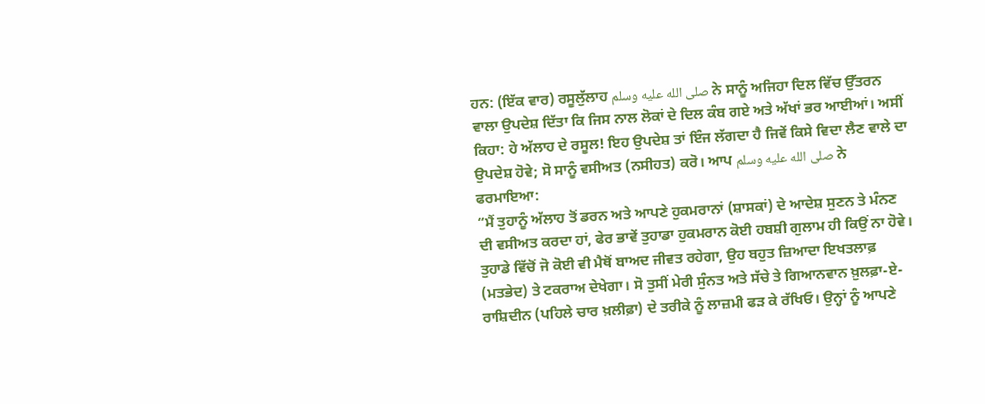ਹਨ: (ਇੱਕ ਵਾਰ) ਰਸੂਲੁੱਲਾਹ صلى الله عليه وسلم ਨੇ ਸਾਨੂੰ ਅਜਿਹਾ ਦਿਲ ਵਿੱਚ ਉੱਤਰਨ ਵਾਲਾ ਉਪਦੇਸ਼ ਦਿੱਤਾ ਕਿ ਜਿਸ ਨਾਲ ਲੋਕਾਂ ਦੇ ਦਿਲ ਕੰਬ ਗਏ ਅਤੇ ਅੱਖਾਂ ਭਰ ਆਈਆਂ। ਅਸੀਂ ਕਿਹਾ: ਹੇ ਅੱਲਾਹ ਦੇ ਰਸੂਲ! ਇਹ ਉਪਦੇਸ਼ ਤਾਂ ਇੰਜ ਲੱਗਦਾ ਹੈ ਜਿਵੇਂ ਕਿਸੇ ਵਿਦਾ ਲੈਣ ਵਾਲੇ ਦਾ ਉਪਦੇਸ਼ ਹੋਵੇ; ਸੋ ਸਾਨੂੰ ਵਸੀਅਤ (ਨਸੀਹਤ) ਕਰੋ। ਆਪ صلى الله عليه وسلم ਨੇ ਫਰਮਾਇਆ:
“ਮੈਂ ਤੁਹਾਨੂੰ ਅੱਲਾਹ ਤੋਂ ਡਰਨ ਅਤੇ ਆਪਣੇ ਹੁਕਮਰਾਨਾਂ (ਸ਼ਾਸਕਾਂ) ਦੇ ਆਦੇਸ਼ ਸੁਣਨ ਤੇ ਮੰਨਣ ਦੀ ਵਸੀਅਤ ਕਰਦਾ ਹਾਂ, ਫੇਰ ਭਾਵੇਂ ਤੁਹਾਡਾ ਹੁਕਮਰਾਨ ਕੋਈ ਹਬਸ਼ੀ ਗੁਲਾਮ ਹੀ ਕਿਉਂ ਨਾ ਹੋਵੇ। ਤੁਹਾਡੇ ਵਿੱਚੋਂ ਜੋ ਕੋਈ ਵੀ ਮੈਥੋਂ ਬਾਅਦ ਜੀਵਤ ਰਹੇਗਾ, ਉਹ ਬਹੁਤ ਜ਼ਿਆਦਾ ਇਖਤਲਾਫ਼ (ਮਤਭੇਦ) ਤੇ ਟਕਰਾਅ ਦੇਖੇਗਾ। ਸੋ ਤੁਸੀਂ ਮੇਰੀ ਸੁੰਨਤ ਅਤੇ ਸੱਚੇ ਤੇ ਗਿਆਨਵਾਨ ਖ਼ੁਲਫ਼ਾ-ਏ-ਰਾਸ਼ਿਦੀਨ (ਪਹਿਲੇ ਚਾਰ ਖ਼ਲੀਫ਼ਾ) ਦੇ ਤਰੀਕੇ ਨੂੰ ਲਾਜ਼ਮੀ ਫੜ ਕੇ ਰੱਖਿਓ। ਉਨ੍ਹਾਂ ਨੂੰ ਆਪਣੇ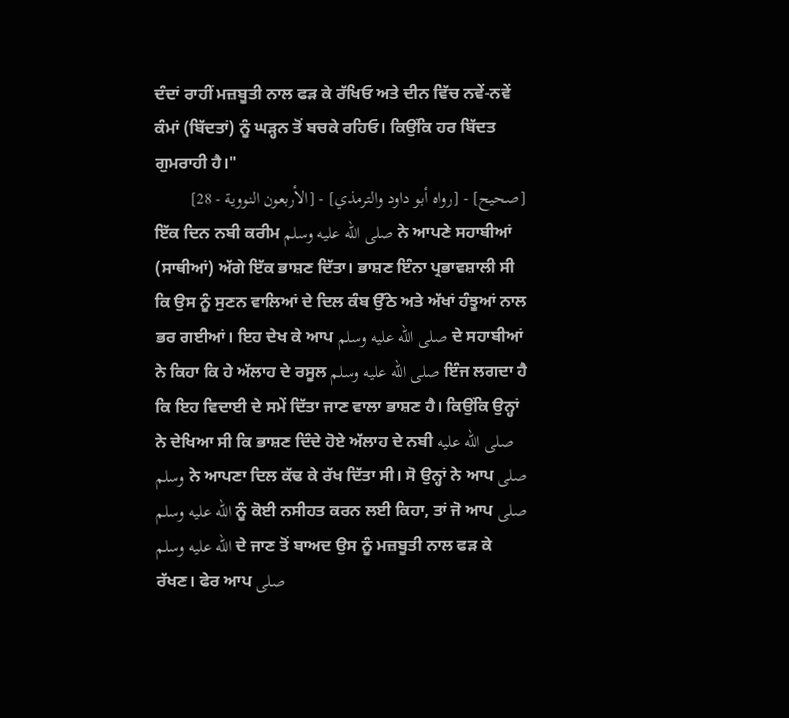ਦੰਦਾਂ ਰਾਹੀਂ ਮਜ਼ਬੂਤੀ ਨਾਲ ਫੜ ਕੇ ਰੱਖਿਓ ਅਤੇ ਦੀਨ ਵਿੱਚ ਨਵੇਂ-ਨਵੇਂ ਕੰਮਾਂ (ਬਿੱਦਤਾਂ) ਨੂੰ ਘੜ੍ਹਨ ਤੋਂ ਬਚਕੇ ਰਹਿਓ। ਕਿਉਂਕਿ ਹਰ ਬਿੱਦਤ ਗੁਮਰਾਹੀ ਹੈ।"
[صحيح] - [رواه أبو داود والترمذي] - [الأربعون النووية - 28]
ਇੱਕ ਦਿਨ ਨਬੀ ਕਰੀਮ صلى الله عليه وسلم ਨੇ ਆਪਣੇ ਸਹਾਬੀਆਂ (ਸਾਥੀਆਂ) ਅੱਗੇ ਇੱਕ ਭਾਸ਼ਣ ਦਿੱਤਾ। ਭਾਸ਼ਣ ਇੰਨਾ ਪ੍ਰਭਾਵਸ਼ਾਲੀ ਸੀ ਕਿ ਉਸ ਨੂੰ ਸੁਣਨ ਵਾਲਿਆਂ ਦੇ ਦਿਲ ਕੰਬ ਉੱਠੇ ਅਤੇ ਅੱਖਾਂ ਹੰਝੂਆਂ ਨਾਲ ਭਰ ਗਈਆਂ। ਇਹ ਦੇਖ ਕੇ ਆਪ صلى الله عليه وسلم ਦੇ ਸਹਾਬੀਆਂ ਨੇ ਕਿਹਾ ਕਿ ਹੇ ਅੱਲਾਹ ਦੇ ਰਸੂਲ صلى الله عليه وسلم ਇੰਜ ਲਗਦਾ ਹੈ ਕਿ ਇਹ ਵਿਦਾਈ ਦੇ ਸਮੇਂ ਦਿੱਤਾ ਜਾਣ ਵਾਲਾ ਭਾਸ਼ਣ ਹੈ। ਕਿਉਂਕਿ ਉਨ੍ਹਾਂ ਨੇ ਦੇਖਿਆ ਸੀ ਕਿ ਭਾਸ਼ਣ ਦਿੰਦੇ ਹੋਏ ਅੱਲਾਹ ਦੇ ਨਬੀ صلى الله عليه وسلم ਨੇ ਆਪਣਾ ਦਿਲ ਕੱਢ ਕੇ ਰੱਖ ਦਿੱਤਾ ਸੀ। ਸੋ ਉਨ੍ਹਾਂ ਨੇ ਆਪ صلى الله عليه وسلم ਨੂੰ ਕੋਈ ਨਸੀਹਤ ਕਰਨ ਲਈ ਕਿਹਾ, ਤਾਂ ਜੋ ਆਪ صلى الله عليه وسلم ਦੇ ਜਾਣ ਤੋਂ ਬਾਅਦ ਉਸ ਨੂੰ ਮਜ਼ਬੂਤੀ ਨਾਲ ਫੜ ਕੇ ਰੱਖਣ। ਫੇਰ ਆਪ صلى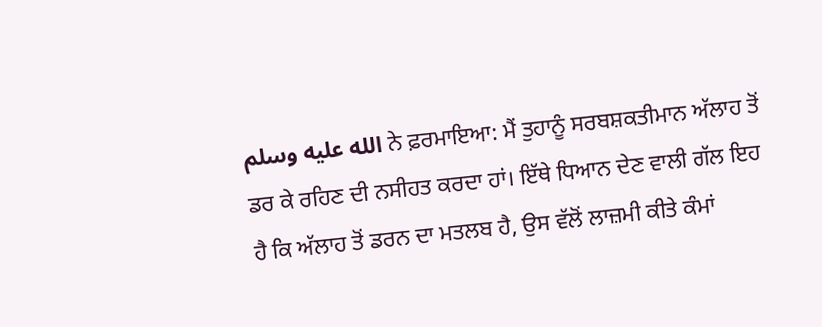الله عليه وسلم ਨੇ ਫ਼ਰਮਾਇਆ: ਮੈਂ ਤੁਹਾਨੂੰ ਸਰਬਸ਼ਕਤੀਮਾਨ ਅੱਲਾਹ ਤੋਂ ਡਰ ਕੇ ਰਹਿਣ ਦੀ ਨਸੀਹਤ ਕਰਦਾ ਹਾਂ। ਇੱਥੇ ਧਿਆਨ ਦੇਣ ਵਾਲੀ ਗੱਲ ਇਹ ਹੈ ਕਿ ਅੱਲਾਹ ਤੋਂ ਡਰਨ ਦਾ ਮਤਲਬ ਹੈ, ਉਸ ਵੱਲੋਂ ਲਾਜ਼ਮੀ ਕੀਤੇ ਕੰਮਾਂ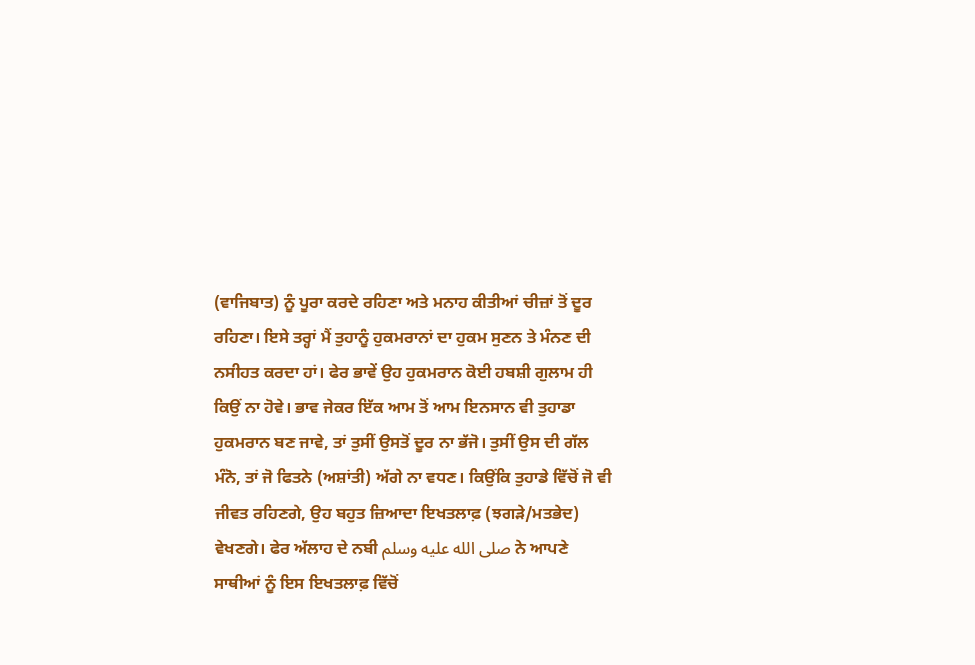(ਵਾਜਿਬਾਤ) ਨੂੰ ਪੂਰਾ ਕਰਦੇ ਰਹਿਣਾ ਅਤੇ ਮਨਾਹ ਕੀਤੀਆਂ ਚੀਜ਼ਾਂ ਤੋਂ ਦੂਰ ਰਹਿਣਾ। ਇਸੇ ਤਰ੍ਹਾਂ ਮੈਂ ਤੁਹਾਨੂੰ ਹੁਕਮਰਾਨਾਂ ਦਾ ਹੁਕਮ ਸੁਣਨ ਤੇ ਮੰਨਣ ਦੀ ਨਸੀਹਤ ਕਰਦਾ ਹਾਂ। ਫੇਰ ਭਾਵੇਂ ਉਹ ਹੁਕਮਰਾਨ ਕੋਈ ਹਬਸ਼ੀ ਗੁਲਾਮ ਹੀ ਕਿਉਂ ਨਾ ਹੋਵੇ। ਭਾਵ ਜੇਕਰ ਇੱਕ ਆਮ ਤੋਂ ਆਮ ਇਨਸਾਨ ਵੀ ਤੁਹਾਡਾ ਹੁਕਮਰਾਨ ਬਣ ਜਾਵੇ, ਤਾਂ ਤੁਸੀਂ ਉਸਤੋਂ ਦੂਰ ਨਾ ਭੱਜੋ। ਤੁਸੀਂ ਉਸ ਦੀ ਗੱਲ ਮੰਨੋ, ਤਾਂ ਜੋ ਫਿਤਨੇ (ਅਸ਼ਾਂਤੀ) ਅੱਗੇ ਨਾ ਵਧਣ। ਕਿਉਂਕਿ ਤੁਹਾਡੇ ਵਿੱਚੋਂ ਜੋ ਵੀ ਜੀਵਤ ਰਹਿਣਗੇ, ਉਹ ਬਹੁਤ ਜ਼ਿਆਦਾ ਇਖਤਲਾਫ਼ (ਝਗੜੇ/ਮਤਭੇਦ) ਵੇਖਣਗੇ। ਫੇਰ ਅੱਲਾਹ ਦੇ ਨਬੀ صلى الله عليه وسلم ਨੇ ਆਪਣੇ ਸਾਥੀਆਂ ਨੂੰ ਇਸ ਇਖਤਲਾਫ਼ ਵਿੱਚੋਂ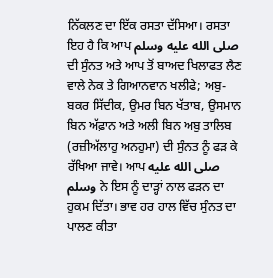ਨਿੱਕਲਣ ਦਾ ਇੱਕ ਰਸਤਾ ਦੱਸਿਆ। ਰਸਤਾ ਇਹ ਹੈ ਕਿ ਆਪ صلى الله عليه وسلم ਦੀ ਸੁੰਨਤ ਅਤੇ ਆਪ ਤੋਂ ਬਾਅਦ ਖਿਲਾਫਤ ਲੈਣ ਵਾਲੇ ਨੇਕ ਤੇ ਗਿਆਨਵਾਨ ਖਲੀਫੇ; ਅਬੁ-ਬਕਰ ਸਿੱਦੀਕ, ਉਮਰ ਬਿਨ ਖੱਤਾਬ, ਉਸਮਾਨ ਬਿਨ ਅੱਫ਼ਾਨ ਅਤੇ ਅਲੀ ਬਿਨ ਅਬੁ ਤਾਲਿਬ (ਰਜ਼ੀਅੱਲਾਹੁ ਅਨਹੁਮਾ) ਦੀ ਸੁੰਨਤ ਨੂੰ ਫੜ ਕੇ ਰੱਖਿਆ ਜਾਵੇ। ਆਪ صلى الله عليه وسلم ਨੇ ਇਸ ਨੂੰ ਦਾੜ੍ਹਾਂ ਨਾਲ ਫੜਨ ਦਾ ਹੁਕਮ ਦਿੱਤਾ। ਭਾਵ ਹਰ ਹਾਲ ਵਿੱਚ ਸੁੰਨਤ ਦਾ ਪਾਲਣ ਕੀਤਾ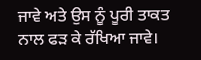ਜਾਵੇ ਅਤੇ ਉਸ ਨੂੰ ਪੂਰੀ ਤਾਕਤ ਨਾਲ ਫੜ ਕੇ ਰੱਖਿਆ ਜਾਵੇ।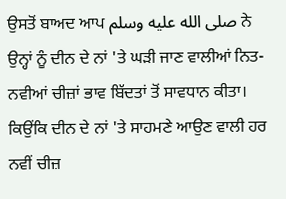ਉਸਤੋਂ ਬਾਅਦ ਆਪ صلى الله عليه وسلم ਨੇ ਉਨ੍ਹਾਂ ਨੂੰ ਦੀਨ ਦੇ ਨਾਂ 'ਤੇ ਘੜੀ ਜਾਣ ਵਾਲੀਆਂ ਨਿਤ-ਨਵੀਆਂ ਚੀਜ਼ਾਂ ਭਾਵ ਬਿੱਦਤਾਂ ਤੋਂ ਸਾਵਧਾਨ ਕੀਤਾ। ਕਿਉਂਕਿ ਦੀਨ ਦੇ ਨਾਂ 'ਤੇ ਸਾਹਮਣੇ ਆਉਣ ਵਾਲੀ ਹਰ ਨਵੀਂ ਚੀਜ਼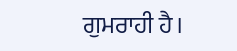ਗੁਮਰਾਹੀ ਹੈ।